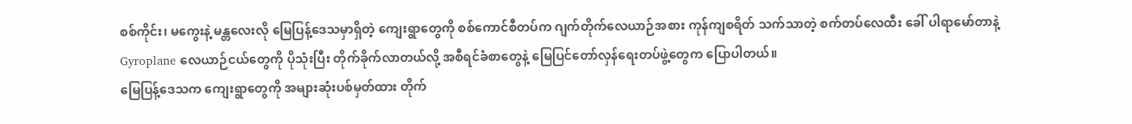စစ်ကိုင်း၊ မကွေးနဲ့ မန္တလေးလို မြေပြန့်ဒေသမှာရှိတဲ့ ကျေးရွာတွေကို စစ်ကောင်စီတပ်က ဂျက်တိုက်လေယာဉ်အစား ကုန်ကျစရိတ် သက်သာတဲ့ စက်တပ်လေထီး ခေါ် ပါရာမော်တာနဲ့ Gyroplane လေယာဉ်ငယ်တွေကို ပိုသုံးပြီး တိုက်ခိုက်လာတယ်လို့ အစီရင်ခံစာတွေနဲ့ မြေပြင်တော်လှန်ရေးတပ်ဖွဲ့တွေက ပြောပါတယ်။
မြေပြန့်ဒေသက ကျေးရွာတွေကို အများဆုံးပစ်မှတ်ထား တိုက်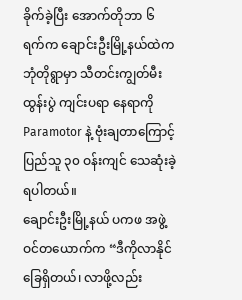ခိုက်ခဲ့ပြီး အောက်တိုဘာ ၆ ရက်က ချောင်းဦးမြို့နယ်ထဲက ဘုံတိုရွာမှာ သီတင်းကျွတ်မီးထွန်းပွဲ ကျင်းပရာ နေရာကို Paramotor နဲ့ ဗုံးချတာကြောင့် ပြည်သူ ၃၀ ဝန်းကျင် သေဆုံးခဲ့ရပါတယ်။
ချောင်းဦးမြို့နယ် ပကဖ အဖွဲ့ဝင်တယောက်က “ဒီကိုလာနိုင်ခြေရှိတယ်၊ လာဖို့လည်း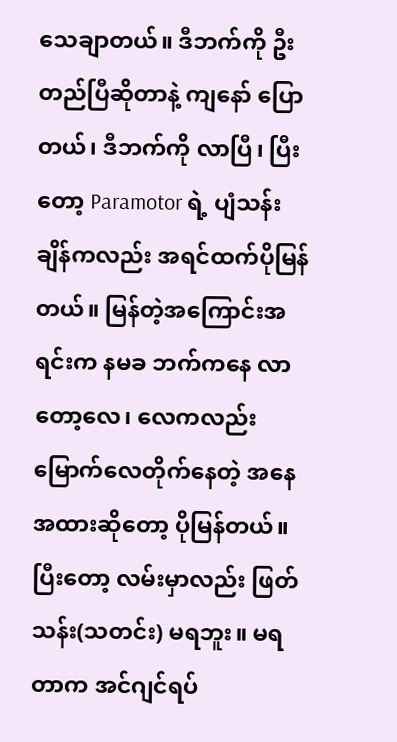သေချာတယ်။ ဒီဘက်ကို ဦးတည်ပြီဆိုတာနဲ့ ကျနော် ပြောတယ်၊ ဒီဘက်ကို လာပြီ၊ ပြီးတော့ Paramotor ရဲ့ ပျံသန်းချိန်ကလည်း အရင်ထက်ပိုမြန်တယ်။ မြန်တဲ့အကြောင်းအရင်းက နမခ ဘက်ကနေ လာတော့လေ၊ လေကလည်း မြောက်လေတိုက်နေတဲ့ အနေအထားဆိုတော့ ပိုမြန်တယ်။ ပြီးတော့ လမ်းမှာလည်း ဖြတ်သန်း(သတင်း) မရဘူး။ မရတာက အင်ဂျင်ရပ်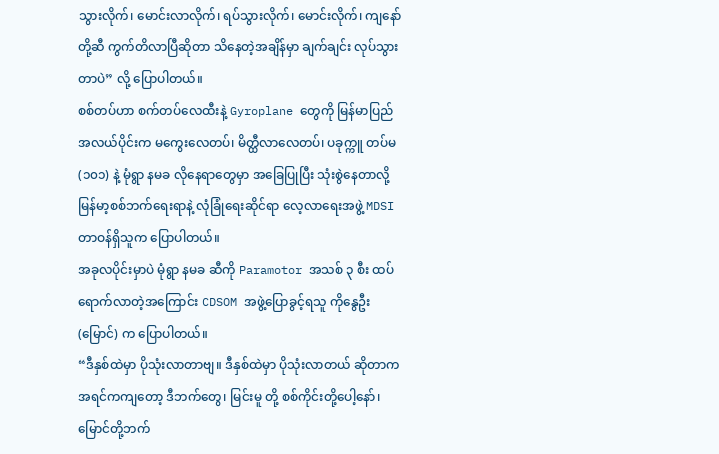သွားလိုက်၊ မောင်းလာလိုက်၊ ရပ်သွားလိုက်၊ မောင်းလိုက်၊ ကျနော်တို့ဆီ ကွက်တိလာပြီဆိုတာ သိနေတဲ့အချိန်မှာ ချက်ချင်း လုပ်သွားတာပဲ” လို့ ပြောပါတယ်။
စစ်တပ်ဟာ စက်တပ်လေထီးနဲ့ Gyroplane တွေကို မြန်မာပြည်အလယ်ပိုင်းက မကွေးလေတပ်၊ မိတ္ထီလာလေတပ်၊ ပခုက္ကူ တပ်မ (၁၀၁) နဲ့ မုံရွာ နမခ လိုနေရာတွေမှာ အခြေပြုပြီး သုံးစွဲနေတာလို့ မြန်မာ့စစ်ဘက်ရေးရာနဲ့ လုံခြုံရေးဆိုင်ရာ လေ့လာရေးအဖွဲ့ MDSI တာဝန်ရှိသူက ပြောပါတယ်။
အခုလပိုင်းမှာပဲ မုံရွာ နမခ ဆီကို Paramotor အသစ် ၃ စီး ထပ်ရောက်လာတဲ့အကြောင်း CDSOM အဖွဲ့ပြောခွင့်ရသူ ကိုနွေဦး(မြောင်) က ပြောပါတယ်။
“ဒီနှစ်ထဲမှာ ပိုသုံးလာတာဗျ။ ဒီနှစ်ထဲမှာ ပိုသုံးလာတယ် ဆိုတာက အရင်ကကျတော့ ဒီဘက်တွေ၊ မြင်းမူ တို့ စစ်ကိုင်းတို့ပေါ့နော်၊ မြောင်တို့ဘက်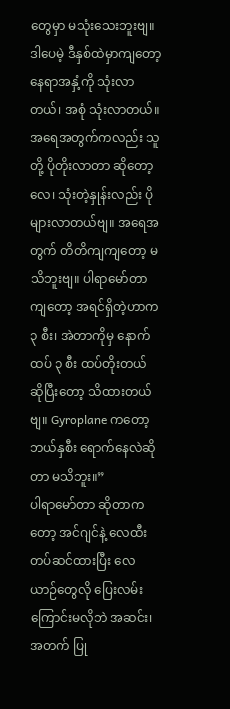တွေမှာ မသုံးသေးဘူးဗျ။ ဒါပေမဲ့ ဒီနှစ်ထဲမှာကျတော့ နေရာအနှံ့ကို သုံးလာတယ်၊ အစုံ သုံးလာတယ်။ အရေအတွက်ကလည်း သူတို့ ပိုတိုးလာတာ ဆိုတော့လေ၊ သုံးတဲ့နှုန်းလည်း ပိုများလာတယ်ဗျ။ အရေအတွက် တိတိကျကျတော့ မသိဘူးဗျ။ ပါရာမော်တာ ကျတော့ အရင်ရှိတဲ့ဟာက ၃ စီး၊ အဲတာကိုမှ နောက်ထပ် ၃ စီး ထပ်တိုးတယ် ဆိုပြီးတော့ သိထားတယ်ဗျ။ Gyroplane ကတော့ ဘယ်နှစီး ရောက်နေလဲဆိုတာ မသိဘူး။”
ပါရာမော်တာ ဆိုတာကတော့ အင်ဂျင်နဲ့ လေထီး တပ်ဆင်ထားပြီး လေယာဉ်တွေလို ပြေးလမ်းကြောင်းမလိုဘဲ အဆင်း၊ အတက် ပြု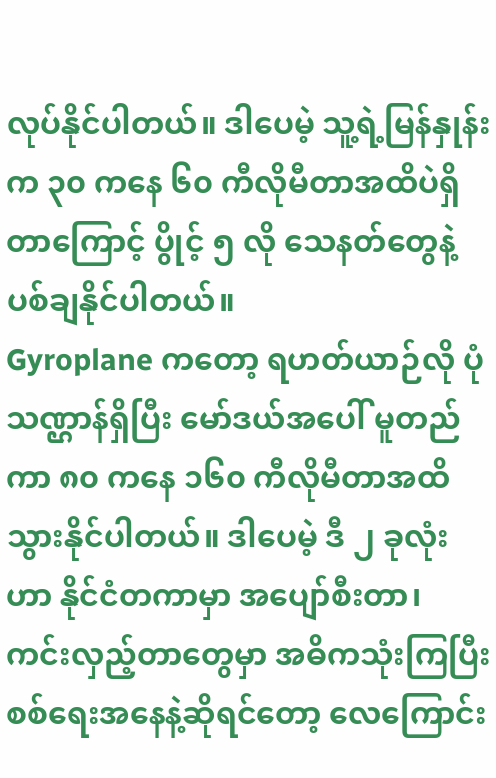လုပ်နိုင်ပါတယ်။ ဒါပေမဲ့ သူ့ရဲ့မြန်နှုန်းက ၃၀ ကနေ ၆၀ ကီလိုမီတာအထိပဲရှိတာကြောင့် ပွိုင့် ၅ လို သေနတ်တွေနဲ့ ပစ်ချနိုင်ပါတယ်။
Gyroplane ကတော့ ရဟတ်ယာဉ်လို ပုံသဏ္ဌာန်ရှိပြီး မော်ဒယ်အပေါ် မူတည်ကာ ၈၀ ကနေ ၁၆၀ ကီလိုမီတာအထိ သွားနိုင်ပါတယ်။ ဒါပေမဲ့ ဒီ ၂ ခုလုံးဟာ နိုင်ငံတကာမှာ အပျော်စီးတာ၊ ကင်းလှည့်တာတွေမှာ အဓိကသုံးကြပြီး စစ်ရေးအနေနဲ့ဆိုရင်တော့ လေကြောင်း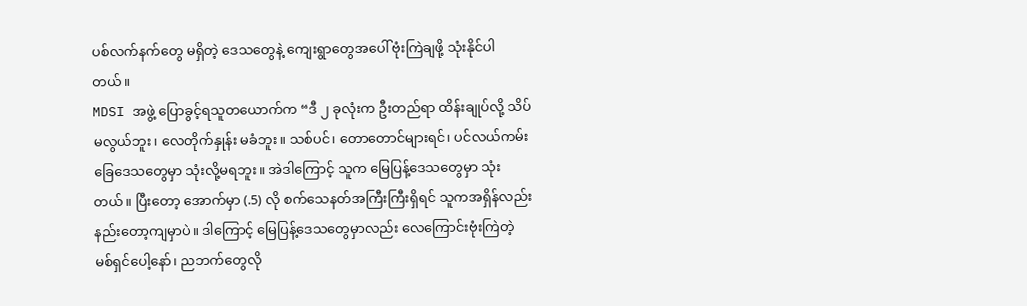ပစ်လက်နက်တွေ မရှိတဲ့ ဒေသတွေနဲ့ ကျေးရွာတွေအပေါ် ဗုံးကြဲချဖို့ သုံးနိုင်ပါတယ်။
MDSI အဖွဲ့ ပြောခွင့်ရသူတယောက်က “ဒီ ၂ ခုလုံးက ဦးတည်ရာ ထိန်းချုပ်လို့ သိပ်မလွယ်ဘူး၊ လေတိုက်နှုန်း မခံဘူး။ သစ်ပင်၊ တောတောင်များရင်၊ ပင်လယ်ကမ်းခြေဒေသတွေမှာ သုံးလို့မရဘူး။ အဲဒါကြောင့် သူက မြေပြန့်ဒေသတွေမှာ သုံးတယ်။ ပြီးတော့ အောက်မှာ (.5) လို စက်သေနတ်အကြီးကြီးရှိရင် သူကအရှိန်လည်း နည်းတော့ကျမှာပဲ။ ဒါကြောင့် မြေပြန့်ဒေသတွေမှာလည်း လေကြောင်းဗုံးကြဲတဲ့ မစ်ရှင်ပေါ့နော်၊ ညဘက်တွေလို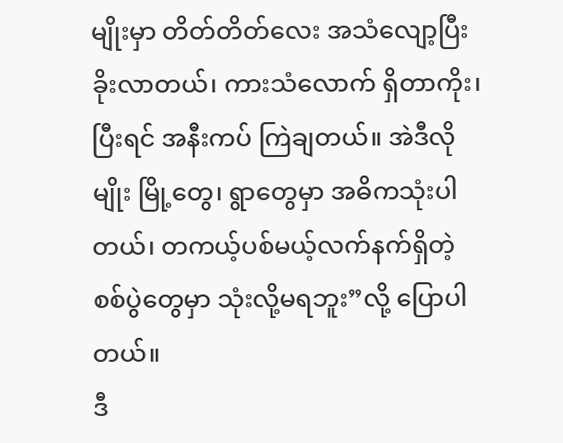မျိုးမှာ တိတ်တိတ်လေး အသံလျော့ပြီး ခိုးလာတယ်၊ ကားသံလောက် ရှိတာကိုး၊ ပြီးရင် အနီးကပ် ကြဲချတယ်။ အဲဒီလိုမျိုး မြို့တွေ၊ ရွာတွေမှာ အဓိကသုံးပါတယ်၊ တကယ့်ပစ်မယ့်လက်နက်ရှိတဲ့ စစ်ပွဲတွေမှာ သုံးလို့မရဘူး”လို့ ပြောပါတယ်။
ဒီ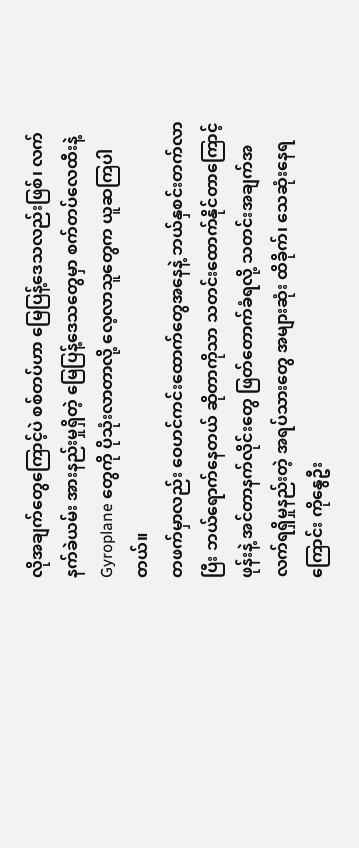လိုအချက်တွေကြောင့်ပဲ စစ်တပ်ဟာ မြေပြန့်ဒေသလည်းဖြစ်၊ လက်နက်ခဲယမ်း အားနည်းမှုရှိတဲ့ မြေပြန့်ဒေသတွေမှာ စက်တပ်လေထီးနဲ့ Gyroplane တွေကို ပိုသုံးလာတာလို့ လေ့လာသူတွေက ယူဆကြပါတယ်။
တဖက်မှာလည်း ဝေဟင်ကင်းထောက်တွေအနေနဲ့ ဘယ်နှစင်းတက်လာပြီး ဘယ်ရောက်နေတယ် ဆိုတာကိုသာ သတင်းထောက်နိုင်တာကြောင့် ဖုန်းနဲ့ အင်တာနက်လိုင်းတွေ ဖြတ်တောက်ခံရလို့ သတင်းအချက်အလက်ရရှိမှုနည်းတဲ့ အရပ်သားတွေ အများဆုံး ထိခိုက်၊ သေဆုံးနေရကြောင်း ကိုနွေဦး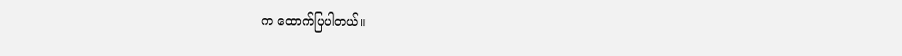က ထောက်ပြပါတယ်။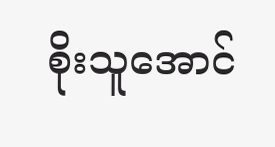စိုးသူအောင်